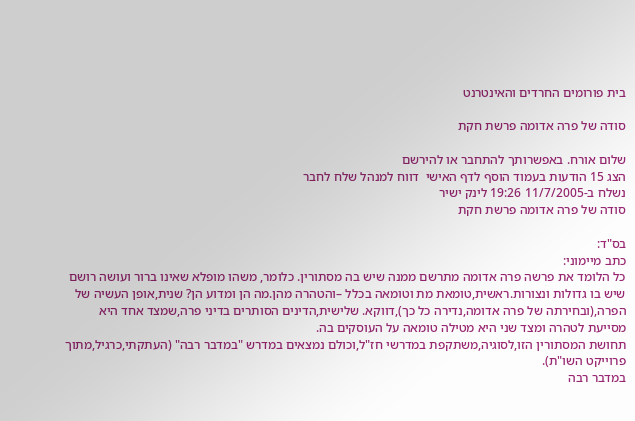בית פורומים החרדים והאינטרנט

סודה של פרה אדומה פרשת חקת

שלום אורח. באפשרותך להתחבר או להירשם
הצג 15 הודעות בעמוד הוסף לדף האישי  דווח למנהל שלח לחבר
נשלח ב-11/7/2005 19:26 לינק ישיר
סודה של פרה אדומה פרשת חקת

בס"ד:
כתב מיימוני:
כל הלומד את פרשה פרה אדומה מתרשם ממנה שיש בה מסתורין. כלומר, משהו מופלא שאינו ברור ועושה רושם שיש בו גדולות ונצורות.ראשית,טומאת מת וטומאה בכלל –והטהרה מהן.מה הן ומדוע הן? שנית,אופן העשיה של הפרה,(ובחירתה של פרה אדומה,נדירה כל כך),דווקא. שלישית,הדינים הסותרים בדיני פרה,שמצד אחד היא מסייעת לטהרה ומצד שני היא מטילה טומאה על העוסקים בה.
תחושת המסתורין הזו,לסוגיה,משתקפת במדרשי חז"ל,וכולם נמצאים במדרש "במדבר רבה" (העתקתי,כרגיל,מתוך פרוייקט השו"ת).
במדבר רבה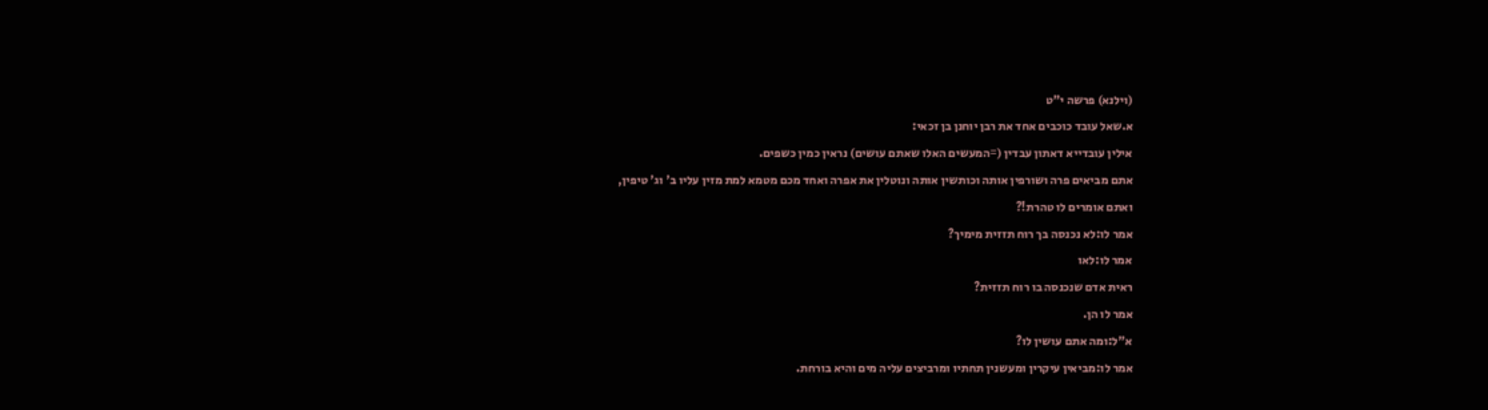(וילנא) פרשה י"ט
א.שאל עובד כוכבים אחד את רבן יוחנן בן זכאי:
אילין עובדייא דאתון עבדין (=המעשים האלו שאתם עושים) נראין כמין כשפים.
אתם מביאים פרה ושורפין אותה וכותשין אותה ונוטלין את אפרה ואחד מכם מטמא למת מזין עליו ב' וג' טיפין,
ואתם אומרים לו טהרת!?
אמר לו:לא נכנסה בך רוח תזזית מימיך?
אמר לו:לאו
ראית אדם שנכנסה בו רוח תזזית?
אמר לו הן.
א"ל:ומה אתם עושין לו?
אמר לו:מביאין עיקרין ומעשנין תחתיו ומרביצים עליה מים והיא בורחת.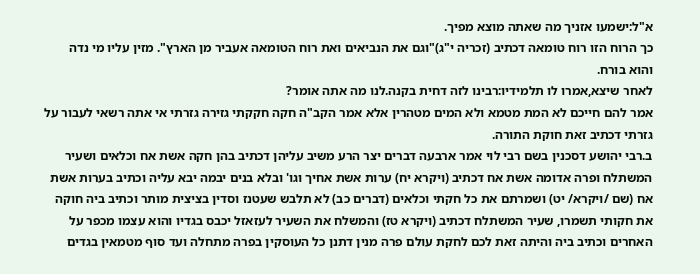א"ל:ישמעו אזניך מה שאתה מוצא מפיך.
כך הרוח הזו רוח טומאה דכתיב (זכריה י"ג)"וגם את הנביאים ואת רוח הטומאה אעביר מן הארץ". מזין עליו מי נדה והוא בורח.
לאחר שיצא,אמרו לו תלמידיו:רבינו לזה דחית בקנה.לנו מה אתה אומר?
אמר להם חייכם לא המת מטמא ולא המים מטהרין אלא אמר הקב"ה חקה חקקתי גזירה גזרתי אי אתה רשאי לעבור על גזרתי דכתיב זאת חוקת התורה.
ב.רבי יהושע דסכנין בשם רבי לוי אמר ארבעה דברים יצר הרע משיב עליהן דכתיב בהן חקה אשת אח וכלאים ושעיר המשתלח ופרה אדומה אשת אח דכתיב (ויקרא יח) ערות אשת אחיך וגו' ובלא בנים יבמה יבא עליה וכתיב בערות אשת אח (שם /ויקרא/ יט) ושמרתם את כל חקתי וכלאים (דברים כב) לא תלבש שעטנז וסדין בציצית מותר וכתיב ביה חוקה את חקותי תשמרו, שעיר המשתלח דכתיב (ויקרא טז) והמשלח את השעיר לעזאזל יכבס בגדיו והוא עצמו מכפר על האחרים וכתיב ביה והיתה זאת לכם לחקת עולם פרה מנין דתנן כל העוסקין בפרה מתחלה ועד סוף מטמאין בגדים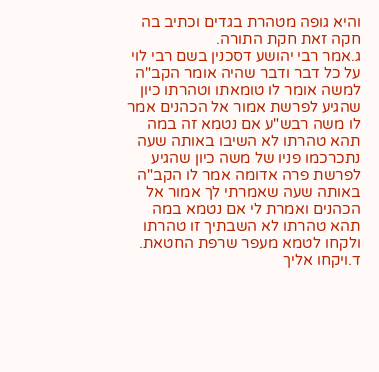והיא גופה מטהרת בגדים וכתיב בה חקה זאת חקת התורה.
ג.אמר רבי יהושע דסכנין בשם רבי לוי על כל דבר ודבר שהיה אומר הקב"ה למשה אומר לו טומאתו וטהרתו כיון שהגיע לפרשת אמור אל הכהנים אמר לו משה רבש"ע אם נטמא זה במה תהא טהרתו לא השיבו באותה שעה נתכרכמו פניו של משה כיון שהגיע לפרשת פרה אדומה אמר לו הקב"ה באותה שעה שאמרתי לך אמור אל הכהנים ואמרת לי אם נטמא במה תהא טהרתו לא השבתיך זו טהרתו ולקחו לטמא מעפר שרפת החטאת.
ד.ויקחו אליך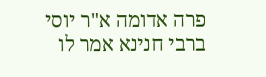פרה אדומה א"ר יוסי ברבי חנינא אמר לו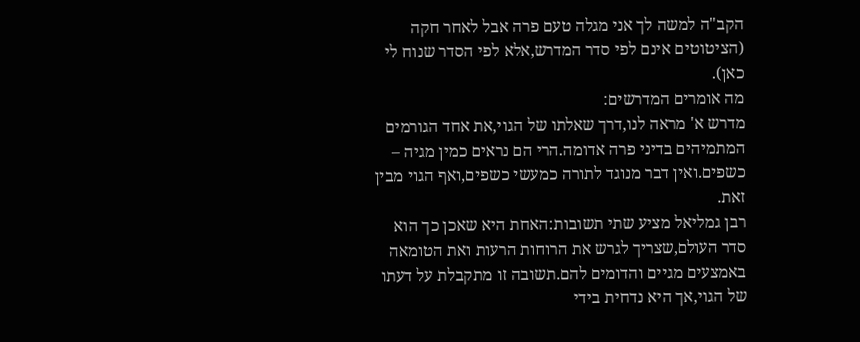הקב"ה למשה לך אני מגלה טעם פרה אבל לאחר חקה
(הציטוטים אינם לפי סדר המדרש,אלא לפי הסדר שנוח לי כאן).
מה אומרים המדרשים:
מדרש א' מראה לנו,דרך שאלתו של הגוי,את אחד הגורמים המתמיהים בדיני פרה אדומה.הרי הם נראים כמין מגיה – כשפים.ואין דבר מנוגד לתורה כמעשי כשפים,ואף הגוי מבין זאת.
רבן גמליאל מציע שתי תשובות:האחת היא שאכן כך הוא סדר העולם,שצריך לגרש את הרוחות הרעות ואת הטומאה באמצעים מגיים והדומים להם.תשובה זו מתקבלת על דעתו של הגוי,אך היא נדחית בידי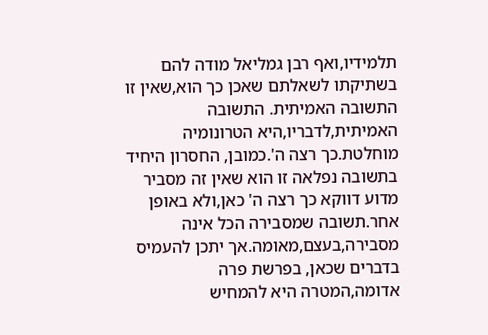תלמידיו,ואף רבן גמליאל מודה להם בשתיקתו לשאלתם שאכן כך הוא,שאין זו התשובה האמיתית. התשובה האמיתית,לדבריו,היא הטרונומיה מוחלטת.כך רצה ה'.כמובן, החסרון היחיד בתשובה נפלאה זו הוא שאין זה מסביר מדוע דווקא כך רצה ה' כאן,ולא באופן אחר.תשובה שמסבירה הכל אינה מסבירה,בעצם,מאומה.אך יתכן להעמיס בדברים שכאן, בפרשת פרה אדומה,המטרה היא להמחיש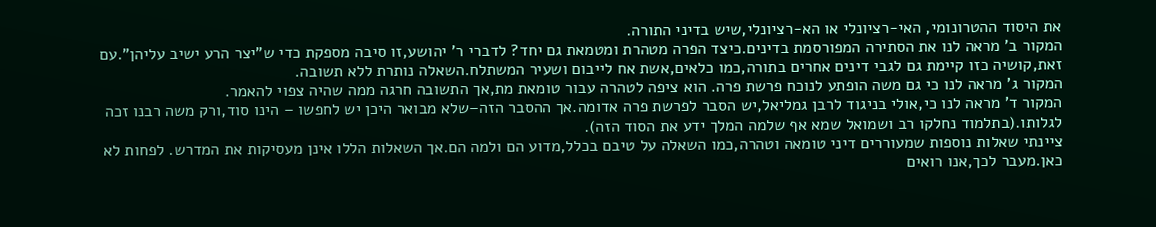את היסוד ההטרונומי, האי-רציונלי או הא-רציונלי,שיש בדיני התורה.
המקור ב' מראה לנו את הסתירה המפורסמת בדינים.כיצד הפרה מטהרת ומטמאת גם יחד? לדברי ר' יהושע,זו סיבה מספקת כדי ש"יצר הרע ישיב עליהן".עם זאת,קושיה כזו קיימת גם לגבי דינים אחרים בתורה,כמו כלאים,אשת אח לייבום ושעיר המשתלח.השאלה נותרת ללא תשובה.
המקור ג' מראה לנו כי גם משה הופתע לנוכח פרשת פרה. הוא ציפה לטהרה עבור טומאת מת,אך התשובה חרגה ממה שהיה צפוי להאמר.
המקור ד' מראה לנו כי,אולי בניגוד לרבן גמליאל,יש הסבר לפרשת פרה אדומה.אך ההסבר הזה–שלא מבואר היכן יש לחפשו – הינו סוד,ורק משה רבנו זכה לגלותו.(בתלמוד נחלקו רב ושמואל שמא אף שלמה המלך ידע את הסוד הזה).
ציינתי שאלות נוספות שמעוררים דיני טומאה וטהרה,כמו השאלה על טיבם בכלל,מדוע הם ולמה הם.אך השאלות הללו אינן מעסיקות את המדרש. לפחות לא כאן.מעבר לכך,אנו רואים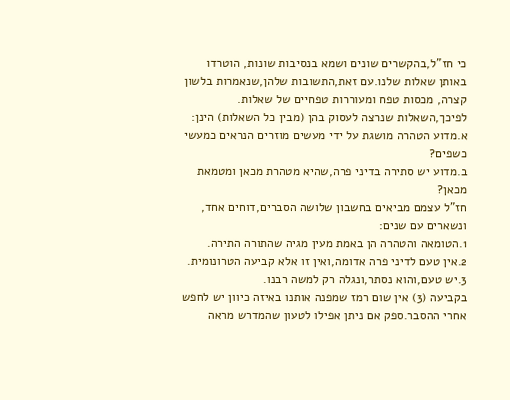כי חז"ל,בהקשרים שונים ושמא בנסיבות שונות, הוטרדו באותן שאלות שלנו.עם זאת,התשובות שלהן,שנאמרות בלשון קצרה, מכסות טפח ומעוררות טפחיים של שאלות.
לפיכך,השאלות שנרצה לעסוק בהן (מבין כל השאלות) הינן:
א.מדוע הטהרה מושגת על ידי מעשים מוזרים הנראים כמעשי כשפים?
ב.מדוע יש סתירה בדיני פרה,שהיא מטהרת מכאן ומטמאת מכאן?
חז"ל עצמם מביאים בחשבון שלושה הסברים,דוחים אחד, ונשארים עם שנים:
1.הטומאה והטהרה הן באמת מעין מגיה שהתורה התירה.
2.אין טעם לדיני פרה אדומה,ואין זו אלא קביעה הטרונומית.
3.יש טעם,והוא נסתר,ונגלה רק למשה רבנו.
בקביעה (3) אין שום רמז שמפנה אותנו באיזה כיוון יש לחפש אחרי ההסבר.ספק אם ניתן אפילו לטעון שהמדרש מראה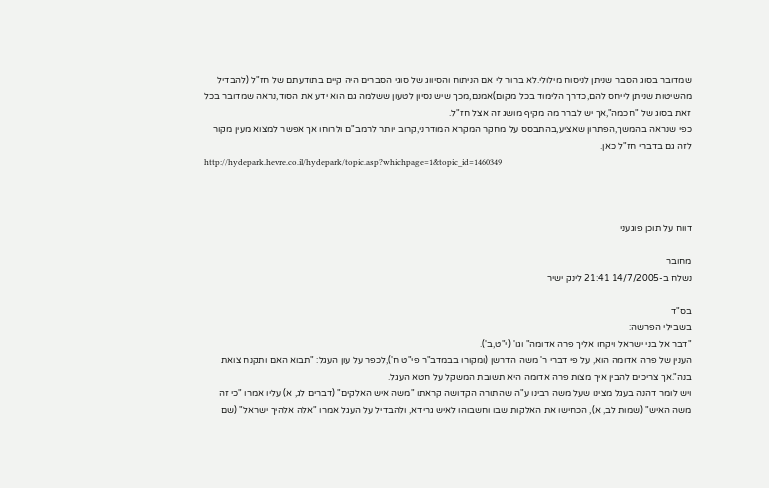שמדובר בסוג הסבר שניתן לניסוח מילולי.לא ברור לי אם הניתוח והסיווג של סוגי הסברים היה קיים בתודעתם של חז"ל (להבדיל מהשיטות שניתן לייחס להם,כדרך הלימוד בכל מקום)אמנם,מכך שיש נסיון לטעון ששלמה גם הוא ידע את הסוד,נראה שמדובר בכל זאת בסוג של "חכמה",אך יש לברר מה מקיף מושג זה אצל חז"ל.
כפי שנראה בהמשך,הפתרון שאציע,בהתבסס על מחקר המקרא המודרני,קרוב יותר לרמב"ם ולרוחו אך אפשר למצוא מעין מקור לזה גם בדברי חז"ל כאן.
http://hydepark.hevre.co.il/hydepark/topic.asp?whichpage=1&topic_id=1460349



דווח על תוכן פוגעני

מחובר
נשלח ב-14/7/2005 21:41 לינק ישיר

בס"ד
בשבילי הפרשה:
"דבר אל בני ישראל ויקחו אליך פרה אדומה" וגו' (י"ט,ב').
הענין של פרה אדומה הוא, על פי דברי ר' משה הדרשן (ומקורו בבמדב"ר פי"ט ח'),לכפר על עון העגל: "תבוא האם ותקנח צואת בנה".אך צריכים להבין איך מצות פרה אדומה היא תשובת המשקל על חטא העגל.
ויש לומר דהנה בעגל מצינו שעל משה רבינו ע"ה שהתורה הקדושה קראתו "משה איש האלקים" (דברים לג, א) עליו אמרו "כי זה משה האיש" (שמות לב, א), הכחישו את האלקות שבו וחשבוהו לאיש גרידא, ולהבדיל על העגל אמרו "אלה אלהיך ישראל" (שם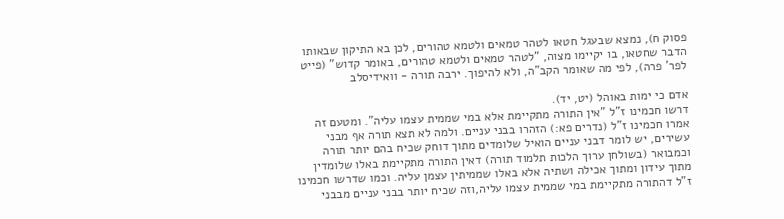פסוק ח), נמצא שבעגל חטאו לטהר טמאים ולטמא טהורים, לכן בא התיקון שבאותו הדבר שחטאו, בו יקיימו מצוה, "לטהר טמאים ולטמא טהורים, באומר קדוש" (פייט לפר' פרה), לפי מה שאומר הקב"ה, ולא להיפוך. ירבה תורה - וואידיסלב

אדם כי ימות באוהל (יט, יד).
דרשו חכמינו ז"ל "אין התורה מתקיימת אלא במי שממית עצמו עליה". ומטעם זה אמרו חכמינו ז"ל (נדרים פא:) הזהרו בבני עניים. ולמה לא תצא תורה אף מבני עשירים, יש לומר דבני עניים הואיל שלומדים מתוך דוחק שכיח בהם יותר תורה וכמבואר (בשולחן ערוך הלכות תלמוד תורה) דאין התורה מתקיימת באלו שלומדין מתוך עידון ומתוך אכילה ושתיה אלא באלו שממיתין עצמן עליה. וכמו שדרשו חכמינו ז"ל דהתורה מתקיימת במי שממית עצמו עליה,וזה שכיח יותר בבני עניים מבבני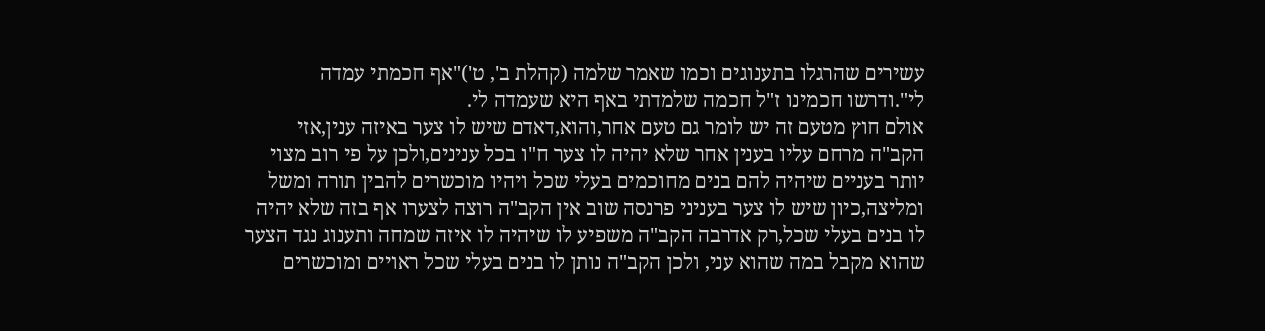עשירים שהרגלו בתענוגים וכמו שאמר שלמה (קהלת ב', ט')"אף חכמתי עמדה לי".ודרשו חכמינו ז"ל חכמה שלמדתי באף היא שעמדה לי.
אולם חוץ מטעם זה יש לומר גם טעם אחר,והוא,דאדם שיש לו צער באיזה ענין,אזי הקב"ה מרחם עליו בענין אחר שלא יהיה לו צער ח"ו בכל ענינים,ולכן על פי רוב מצוי יותר בעניים שיהיה להם בנים מחוכמים בעלי שכל ויהיו מוכשרים להבין תורה ומשל ומליצה,כיון שיש לו צער בעניני פרנסה שוב אין הקב"ה רוצה לצערו אף בזה שלא יהיה לו בנים בעלי שכל,רק אדרבה הקב"ה משפיע לו שיהיה לו איזה שמחה ותענוג נגד הצער שהוא מקבל במה שהוא עני, ולכן הקב"ה נותן לו בנים בעלי שכל ראויים ומוכשרים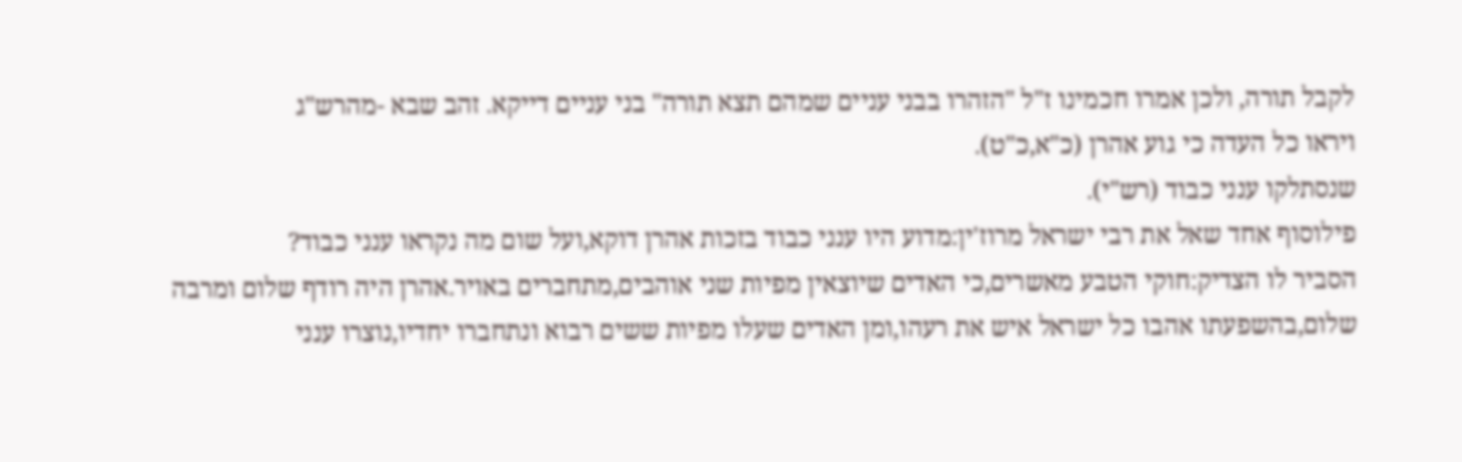לקבל תורה, ולכן אמרו חכמינו ז"ל "הזהרו בבני עניים שמהם תצא תורה" בני עניים דייקא. זהב שבא -מהרש"ג
ויראו כל העדה כי גוע אהרן (כ"א,כ"ט).
שנסתלקו ענני כבוד (רש"י).
פילוסוף אחד שאל את רבי ישראל מרוז'ין:מדוע היו ענני כבוד בזכות אהרן דוקא,ועל שום מה נקראו ענני כבוד?
הסביר לו הצדיק:חוקי הטבע מאשרים,כי האדים שיוצאין מפיות שני אוהבים,מתחברים באויר.אהרן היה רודף שלום ומרבה שלום,בהשפעתו אהבו כל ישראל איש את רעהו,ומן האדים שעלו מפיות ששים רבוא ונתחברו יחדיו,נוצרו ענני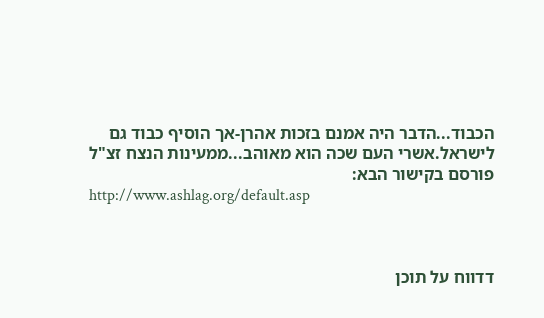הכבוד...הדבר היה אמנם בזכות אהרן-אך הוסיף כבוד גם לישראל.אשרי העם שכה הוא מאוהב...ממעינות הנצח זצ"ל
פורסם בקישור הבא:
http://www.ashlag.org/default.asp



דדווח על תוכן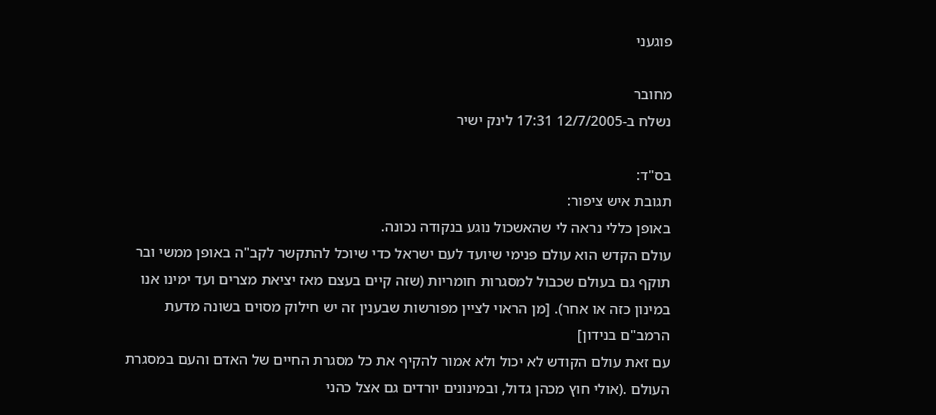פוגעני

מחובר
נשלח ב-12/7/2005 17:31 לינק ישיר

בס"ד:
תגובת איש ציפור:
באופן כללי נראה לי שהאשכול נוגע בנקודה נכונה.
עולם הקדש הוא עולם פנימי שיועד לעם ישראל כדי שיוכל להתקשר לקב"ה באופן ממשי ובר תוקף גם בעולם שכבול למסגרות חומריות (שזה קיים בעצם מאז יציאת מצרים ועד ימינו אנו במינון כזה או אחר). [מן הראוי לציין מפורשות שבענין זה יש חילוק מסוים בשונה מדעת הרמב"ם בנידון]
עם זאת עולם הקודש לא יכול ולא אמור להקיף את כל מסגרת החיים של האדם והעם במסגרת העולם .(אולי חוץ מכהן גדול, ובמינונים יורדים גם אצל כהני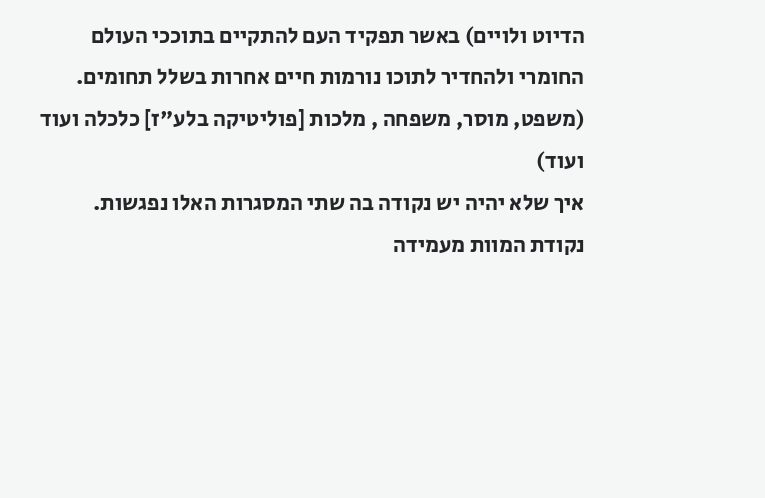הדיוט ולויים) באשר תפקיד העם להתקיים בתוככי העולם החומרי ולהחדיר לתוכו נורמות חיים אחרות בשלל תחומים. (משפט, מוסר, משפחה , מלכות [פוליטיקה בלע"ז] כלכלה ועוד ועוד)
איך שלא יהיה יש נקודה בה שתי המסגרות האלו נפגשות.
נקודת המוות מעמידה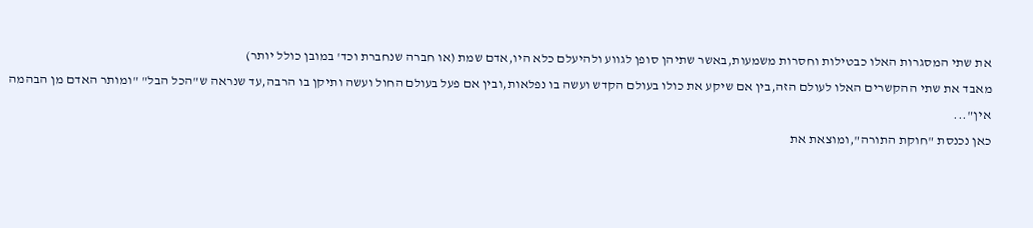את שתי המסגרות האלו כבטילות וחסרות משמעות,באשר שתיהן סופן לגווע ולהיעלם כלא היו,אדם שמת (או חברה שנחברת וכד' במובן כולל יותר)
מאבד את שתי ההקשרים האלו לעולם הזה,בין אם שיקע את כולו בעולם הקדש ועשה בו נפלאות,ובין אם פעל בעולם החול ועשה ותיקן בו הרבה,עד שנראה ש"הכל הבל" "ומותר האדם מן הבהמה אין"...
כאן נכנסת "חוקת התורה",ומוצאת את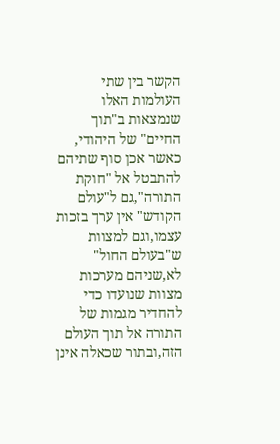הקשר בין שתי העולמות האלו שנמצאות ב"תוך החיים" של היהודי, כאשר אכן סוף שתיהם להתבטל אל "חוקת התורה",גם ל"עולם הקודש" אין ערך בזכות עצמו,וגם למצוות ש"בעולם החול" לא,שניהם מערכות מצוות שנועדו כדי להחדיר מגמות של התורה אל תוך העולם הזה,ובתור שכאלה אינן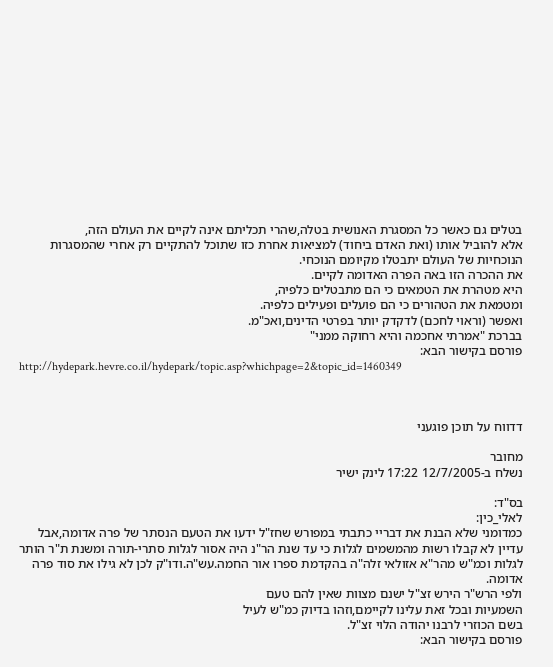בטלים גם כאשר כל המסגרת האנושית בטלה,שהרי תכליתם אינה לקיים את העולם הזה,
אלא להוביל אותו (ואת האדם ביחוד) למציאות אחרת כזו שתוכל להתקיים רק אחרי שהמסגרות הנוכחיות של העולם יתבטלו מקיומם הנוכחי.
את ההכרה הזו באה הפרה האדומה לקיים.
היא מטהרת את הטמאים כי הם מתבטלים כלפיה,
ומטמאת את הטהורים כי הם פועלים ופעילים כלפיה.
ואפשר (וראוי לחכם) לדקדק יותר בפרטי הדינים,ואכ"מ.
בברכת "אמרתי אחכמה והיא רחוקה ממני"
פורסם בקישור הבא:
http://hydepark.hevre.co.il/hydepark/topic.asp?whichpage=2&topic_id=1460349



דדווח על תוכן פוגעני

מחובר
נשלח ב-12/7/2005 17:22 לינק ישיר

בס"ד:
לאלי_כין:
כמדומני שלא הבנת את דבריי כתבתי במפורש שחז"ל ידעו את הטעם הנסתר של פרה אדומה,אבל עדיין לא קבלו רשות מהמשמים לגלות כי עד שנת הר"נ היה אסור לגלות סתרי-תורה ומשנת ת"ר הותר לגלות וכמ"ש מהר"א אזולאי זלה"ה בהקדמת ספרו אור החמה.עש"ה.ודו"ק לכן לא גילו את סוד פרה אדומה.
ולפי הרש"ר הירש זצ"ל ישנם מצוות שאין להם טעם
השמעיות ובכל זאת עלינו לקיימם,וזהו בדיוק כמ"ש לעיל
בשם הכוזרי לרבנו יהודה הלוי זצ"ל.
פורסם בקישור הבא: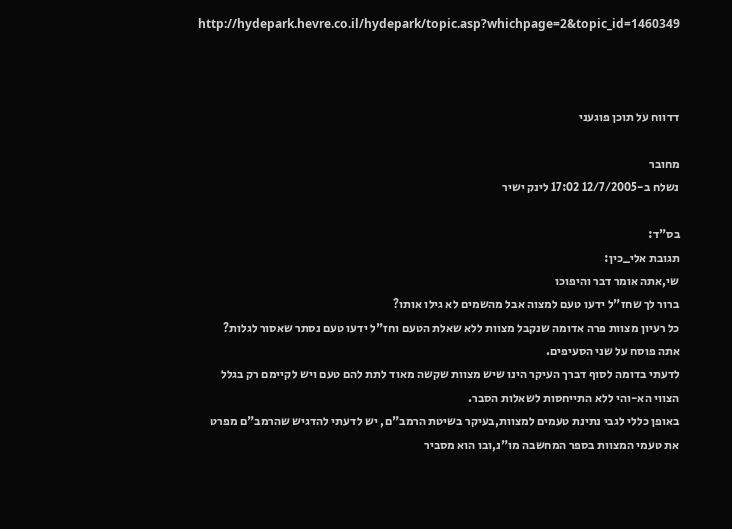http://hydepark.hevre.co.il/hydepark/topic.asp?whichpage=2&topic_id=1460349



דדווח על תוכן פוגעני

מחובר
נשלח ב-12/7/2005 17:02 לינק ישיר

בס"ד:
תגובת אלי_כין:
שי,אתה אומר דבר והיפוכו
ברור לך שחז"ל ידעו טעם למצוה אבל מהשמים לא גילו אותו?
כל רעיון מצוות פרה אדומה שנקבל מצוות ללא שאלת הטעם וחז"ל ידעו טעם נסתר שאסור לגלות?
אתה פוסח על שני הסעיפים.
לדעתי בדומה לסוף דברך העיקר הינו שיש מצוות שקשה מאוד לתת להם טעם ויש לקיימם רק בגלל הצווי הא-והי ללא התייחסות לשאלות הסבר.
באופן כללי לגבי נתינת טעמים למצוות,בעיקר בשיטת הרמב"ם, יש לדעתי להדגיש שהרמב"ם מפרט את טעמי המצוות בספר המחשבה מו"נ,ובו הוא מסביר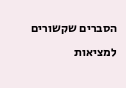הסברים שקשורים למציאות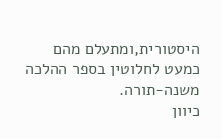היסטורית,ומתעלם מהם כמעט לחלוטין בספר ההלכה משנה-תורה.
כיוון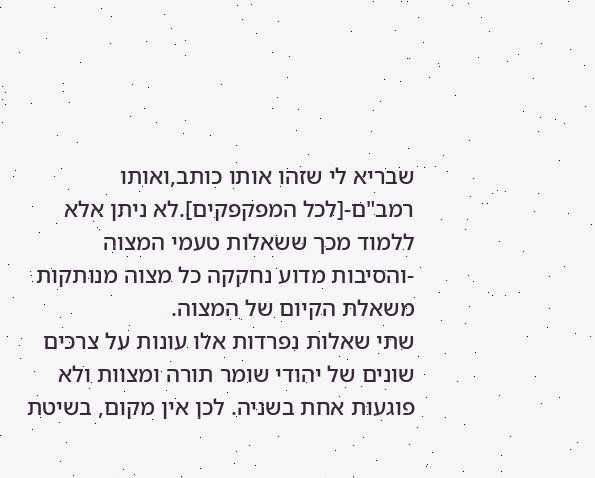שבריא לי שזהו אותו כותב,ואותו רמב"ם-[לכל המפקפקים].לא ניתן אלא ללמוד מכך ששאלות טעמי המצוה -והסיבות מדוע נחקקה כל מצוה מנותקות משאלת הקיום של המצוה.
שתי שאלות נפרדות אלו עונות על צרכים שונים של יהודי שומר תורה ומצוות ולא פוגעות אחת בשניה. לכן אין מקום, בשיטת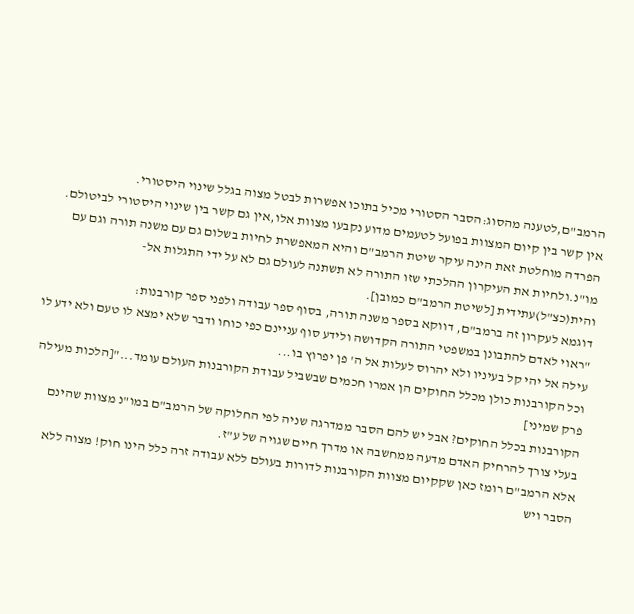הרמב"ם,לטענה מהסוג:הסבר הסטורי מכיל בתוכו אפשרות לבטל מצוה בגלל שינוי היסטורי.
אין קשר בין קיום המצוות בפועל לטעמים מדוע נקבעו מצוות אלו,אין גם קשר בין שינוי היסטורי לביטולם.
הפרדה מוחלטת זאת הינה עיקר שיטת הרמב"ם והיא המאפשרת לחיות בשלום גם עם משנה תורה וגם עם מו"נ.ולחיות את העיקרון ההלכתי שזו התורה לא תשתנה לעולם גם לא על ידי התגלות אל-והית(כצ"ל)עתידית [לשיטת הרמב"ם כמובן].
דוגמא לעקרון זה ברמב"ם, דווקא בספר משנה תורה, בסוף ספר עבודה ולפני ספר קורבנות:
"ראוי לאדם להתבונן במשפטי התורה הקדושה ולידע סוף עניינם כפי כוחו ודבר שלא ימצא לו טעם ולא ידע לו עילה אל יהי קל בעיניו ולא יהרוס לעלות אל ה' פן יפרוץ בו...
וכל הקורבנות כולן מכלל החוקים הן אמרו חכמים שבשביל עבודת הקורבנות העולם עומד..."[הלכות מעילה פרק שמיני]
הקורבנות בכלל החוקים? אבל יש להם הסבר ממדרגה שניה לפי החלוקה של הרמב"ם במו"נ מצוות שהינם בעלי צורך להרחיק האדם מדעה ממחשבה או מדרך חיים שגויה של ע"ז.
אלא הרמב"ם רומז כאן שקקיום מצוות הקורבנות לדורות בעולם ללא עבודה זרה כלל הינו חוק! מצוה ללא הסבר ויש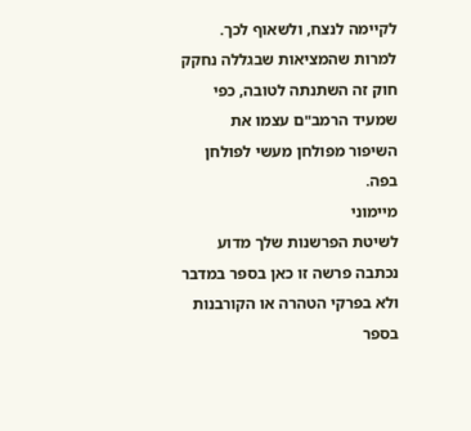לקיימה לנצח, ולשאוף לכך. למרות שהמציאות שבגללה נחקק חוק זה השתנתה לטובה, כפי שמעיד הרמב"ם עצמו את השיפור מפולחן מעשי לפולחן בפה.
מיימוני
לשיטת הפרשנות שלך מדוע נכתבה פרשה זו כאן בספר במדבר ולא בפרקי הטהרה או הקורבנות בספר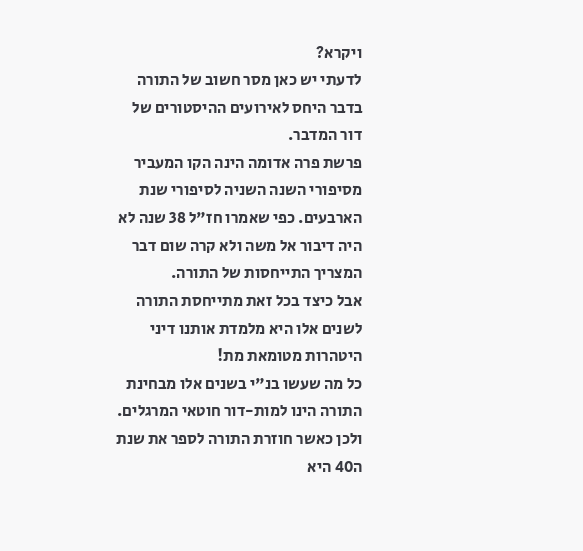ויקרא?
לדעתי יש כאן מסר חשוב של התורה בדבר היחס לאירועים ההיסטורים של דור המדבר.
פרשת פרה אדומה הינה הקו המעביר מסיפורי השנה השניה לסיפורי שנת הארבעים. כפי שאמרו חז"ל 38 שנה לא היה דיבור אל משה ולא קרה שום דבר המצריך התייחסות של התורה.
אבל כיצד בכל זאת מתייחסת התורה לשנים אלו היא מלמדת אותנו דיני היטהרות מטומאת מת!
כל מה שעשו בנ"י בשנים אלו מבחינת התורה הינו למות-דור חוטאי המרגלים.
ולכן כאשר חוזרת התורה לספר את שנת ה40 היא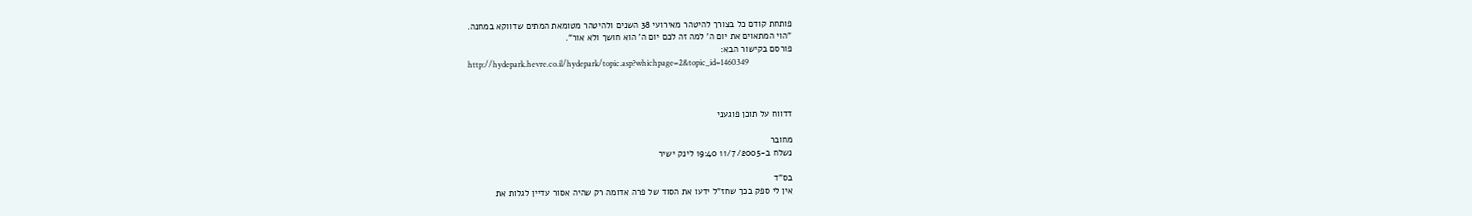פותחת קודם כל בצורך להיטהר מאירועי 38 השנים ולהיטהר מטומאת המתים שדווקא במחנה.
"הוי המתאוים את יום ה' למה זה לכם יום ה' הוא חושך ולא אור".
פורסם בקישור הבא:
http://hydepark.hevre.co.il/hydepark/topic.asp?whichpage=2&topic_id=1460349



דדווח על תוכן פוגעני

מחובר
נשלח ב-11/7/2005 19:40 לינק ישיר

בס"ד
אין לי ספק בכך שחז"ל ידעו את הסוד של פרה אדומה רק שהיה אסור עדיין לגלות את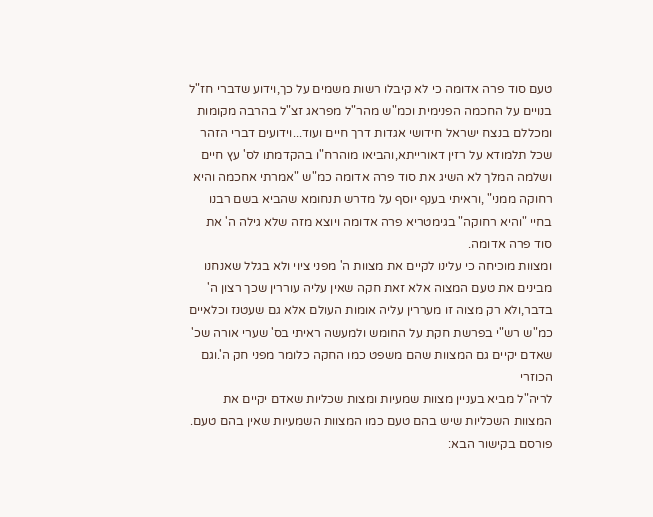טעם סוד פרה אדומה כי לא קיבלו רשות משמים על כך,וידוע שדברי חז"ל בנויים על החכמה הפנימית וכמ"ש מהר"ל מפראג זצ"ל בהרבה מקומות ומכללם בנצח ישראל חידושי אגדות דרך חיים ועוד...וידועים דברי הזהר שכל תלמודא על רזין דאורייתא,והביאו מוהרח"ו בהקדמתו לס' עץ חיים ושלמה המלך לא השיג את סוד פרה אדומה כמ"ש "אמרתי אחכמה והיא רחוקה ממני" ,וראיתי בענף יוסף על מדרש תנחומא שהביא בשם רבנו בחיי "והיא רחוקה" בגימטריא פרה אדומה ויוצא מזה שלא גילה ה' את סוד פרה אדומה.
ומצוות מוכיחה כי עלינו לקיים את מצוות ה' מפני ציוי ולא בגלל שאנחנו מבינים את טעם המצוה אלא זאת חקה שאין עליה עוררין שכך רצון ה' בדבר,ולא רק מצוה זו מעררין עליה אומות העולם אלא גם שעטנז וכלאיים כמ"ש רש"י בפרשת חקת על החומש ולמעשה ראיתי בס' שערי אורה שכ' שאדם יקיים גם המצוות שהם משפט כמו החקה כלומר מפני חק ה'.וגם הכוזרי
לריה"ל מביא בעניין מצוות שמעיות ומצות שכליות שאדם יקיים את המצוות השכליות שיש בהם טעם כמו המצוות השמעיות שאין בהם טעם.
פורסם בקישור הבא: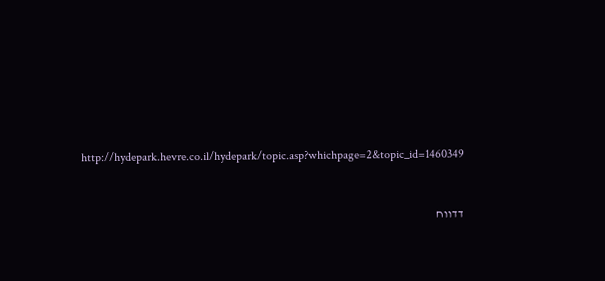http://hydepark.hevre.co.il/hydepark/topic.asp?whichpage=2&topic_id=1460349



דדווח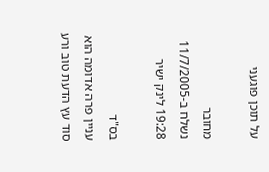על תוכן פוגעני

מחובר
נשלח ב-11/7/2005 19:28 לינק ישיר

בס"ד
עניין פרה אדומה הוא סוד עץ הדעת טוב ורע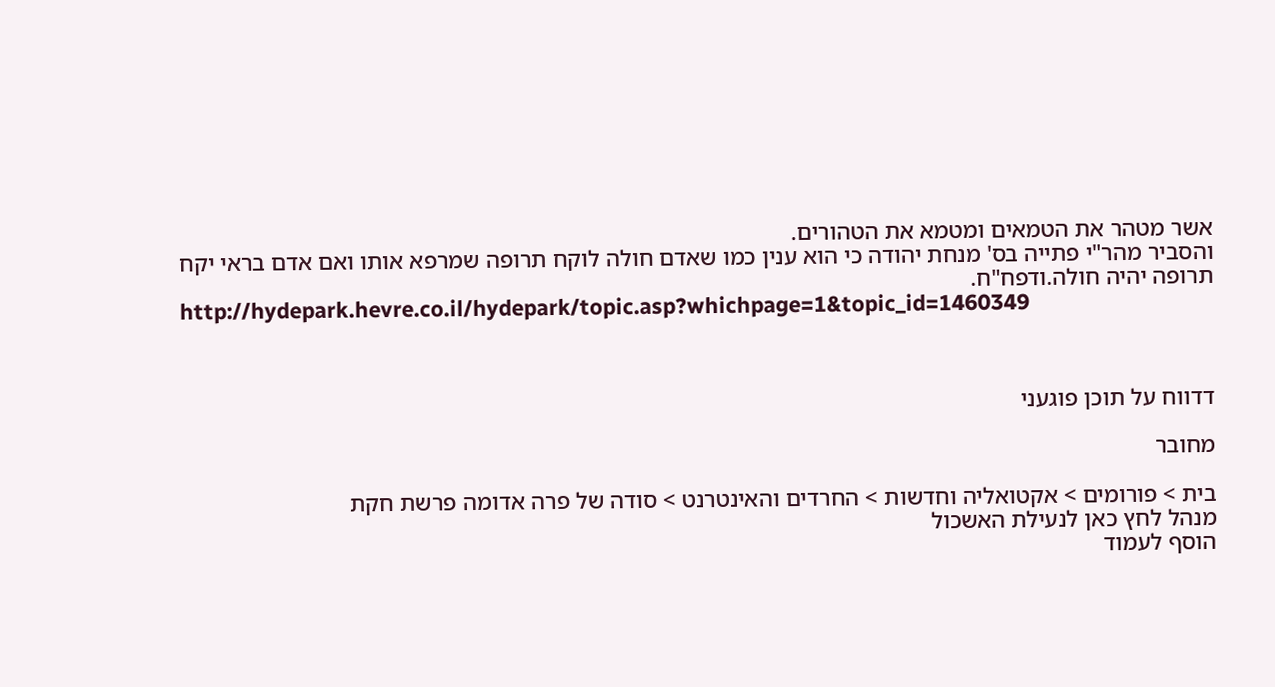אשר מטהר את הטמאים ומטמא את הטהורים.
והסביר מהר"י פתייה בס' מנחת יהודה כי הוא ענין כמו שאדם חולה לוקח תרופה שמרפא אותו ואם אדם בראי יקח תרופה יהיה חולה.ודפח"ח.
http://hydepark.hevre.co.il/hydepark/topic.asp?whichpage=1&topic_id=1460349



דדווח על תוכן פוגעני

מחובר

בית > פורומים > אקטואליה וחדשות > החרדים והאינטרנט > סודה של פרה אדומה פרשת חקת
מנהל לחץ כאן לנעילת האשכול
הוסף לעמוד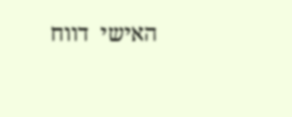האישי  דווח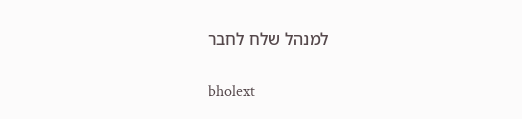למנהל שלח לחבר

bholext